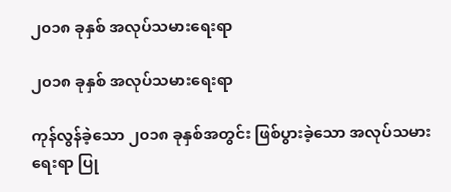၂၀၁၈ ခုနှစ် အလုပ်သမားရေးရာ

၂၀၁၈ ခုနှစ် အလုပ်သမားရေးရာ

ကုန်လွန်ခဲ့သော ၂၀၁၈ ခုနှစ်အတွင်း ဖြစ်ပွားခဲ့သော အလုပ်သမားရေးရာ ပြု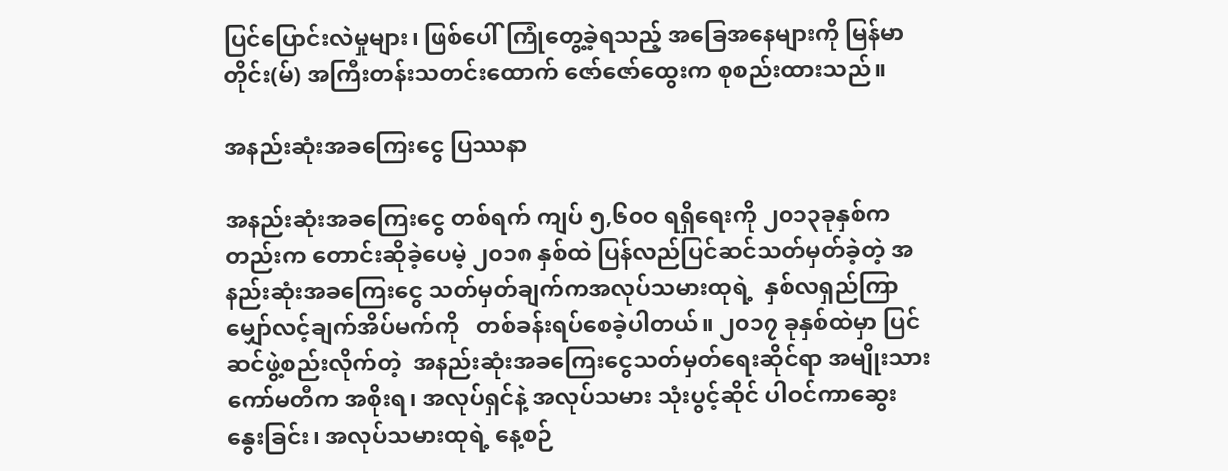ပြင်ပြောင်းလဲမှုများ၊ ဖြစ်ပေါ်ကြုံတွေ့ခဲ့ရသည့် အခြေအနေများကို မြန်မာတိုင်း(မ်) အကြီးတန်းသတင်းထောက် ဇော်ဇော်ထွေးက စုစည်းထားသည်။

အနည်းဆုံးအခကြေးငွေ ပြဿနာ

အနည်းဆုံးအခကြေးငွေ တစ်ရက် ကျပ် ၅,၆၀ဝ ရရှိရေးကို ၂၀၁၃ခုနှစ်ကတည်းက တောင်းဆိုခဲ့ပေမဲ့ ၂၀၁၈ နှစ်ထဲ ပြန်လည်ပြင်ဆင်သတ်မှတ်ခဲ့တဲ့ အနည်းဆုံးအခကြေးငွေ သတ်မှတ်ချက်ကအလုပ်သမားထုရဲ့  နှစ်လရှည်ကြာ မျှော်လင့်ချက်အိပ်မက်ကို   တစ်ခန်းရပ်စေခဲ့ပါတယ်။ ၂၀၁၇ ခုနှစ်ထဲမှာ ပြင်ဆင်ဖွဲ့စည်းလိုက်တဲ့  အနည်းဆုံးအခကြေးငွေသတ်မှတ်ရေးဆိုင်ရာ အမျိုးသားကော်မတီက အစိုးရ၊ အလုပ်ရှင်နဲ့ အလုပ်သမား သုံးပွင့်ဆိုင် ပါဝင်ကာဆွေးနွေးခြင်း၊ အလုပ်သမားထုရဲ့ နေ့စဉ်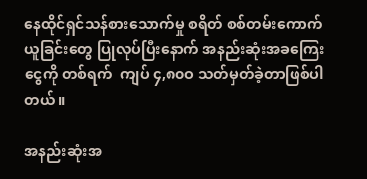နေထိုင်ရှင်သန်စားသောက်မှု စရိတ် စစ်တမ်းကောက်ယူခြင်းတွေ ပြုလုပ်ပြီးနောက် အနည်းဆုံးအခကြေးငွေကို တစ်ရက်  ကျပ် ၄,၈၀ဝ သတ်မှတ်ခဲ့တာဖြစ်ပါတယ်။

အနည်းဆုံးအ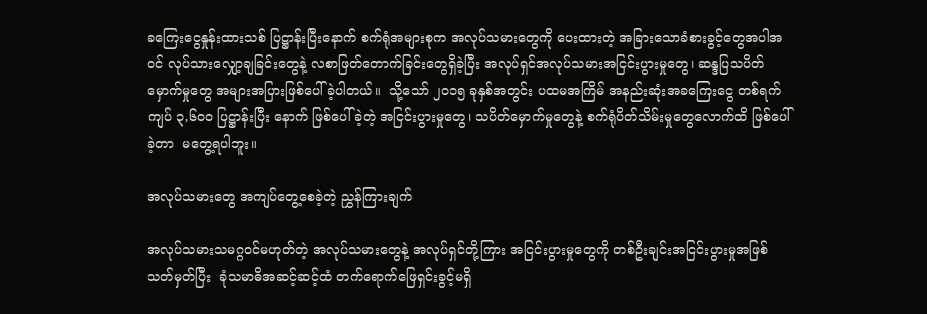ခကြေးငွေနှုန်းထားသစ် ပြဋ္ဌာန်းပြီးနောက် စက်ရုံအများစုက အလုပ်သမားတွေကို ပေးထားတဲ့ အခြားသောခံစားခွင့်တွေအပါအဝင် လုပ်သားလျှော့ချခြင်းတွေနဲ့ လစာဖြတ်တောက်ခြင်းတွေရှိခဲ့ပြီး အလုပ်ရှင်အလုပ်သမားအငြင်းပွားမှုတွေ၊ ဆန္ဒပြသပိတ်မှောက်မှုတွေ အများအပြားဖြစ်ပေါ်ခဲ့ပါတယ်။  သို့သော် ၂၀၁၅ ခုနှစ်အတွင်း ပထမအကြိမ် အနည်းဆုံးအခကြေးငွေ တစ်ရက် ကျပ် ၃,၆၀ဝ ပြဋ္ဌာန်းပြီး နောက် ဖြစ်ပေါ်ခဲ့တဲ့ အငြင်းပွားမှုတွေ၊ သပိတ်မှောက်မှုတွေနဲ့ စက်ရုံပိတ်သိမ်းမှုတွေလောက်ထိ ဖြစ်ပေါ်ခဲ့တာ  မတွေ့ရပါဘူး။

အလုပ်သမားတွေ အကျပ်တွေ့စေခဲ့တဲ့ ညွှန်ကြားချက်

အလုပ်သမားသမဂ္ဂဝင်မဟုတ်တဲ့ အလုပ်သမားတွေနဲ့ အလုပ်ရှင်တို့ကြား အငြင်းပွားမှုတွေကို တစ်ဦးချင်းအငြင်းပွားမှုအဖြစ် သတ်မှတ်ပြီး  ခုံသမာဓိအဆင့်ဆင့်ထံ တက်ရောက်ဖြေရှင်းခွင့်မရှိ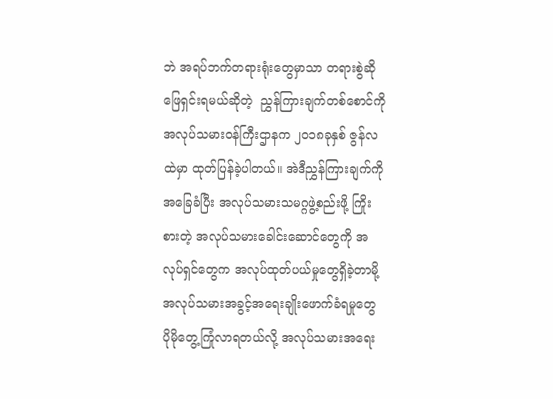ဘဲ အရပ်ဘက်တရားရုံးတွေမှာသာ တရားစွဲဆိုဖြေရှင်းရမယ်ဆိုတဲ့  ညွှန်ကြားချက်တစ်စောင်ကို အလုပ်သမားဝန်ကြီးဌာနက ၂၀၁၈ခုနှစ် ဇွန်လထဲမှာ ထုတ်ပြန်ခဲ့ပါတယ်။ အဲဒီညွှန်ကြားချက်ကို အခြေခံပြီး အလုပ်သမားသမဂ္ဂဖွဲ့စည်းဖို့ ကြိုးစားတဲ့ အလုပ်သမားခေါင်းဆောင်တွေကို အလုပ်ရှင်တွေက အလုပ်ထုတ်ပယ်မှုတွေရှိခဲ့တာမို့  အလုပ်သမားအခွင့်အရေးချိုးဖောက်ခံရမှုတွေ ပိုမိုတွေ့ကြုံလာရတယ်လို့ အလုပ်သမားအရေး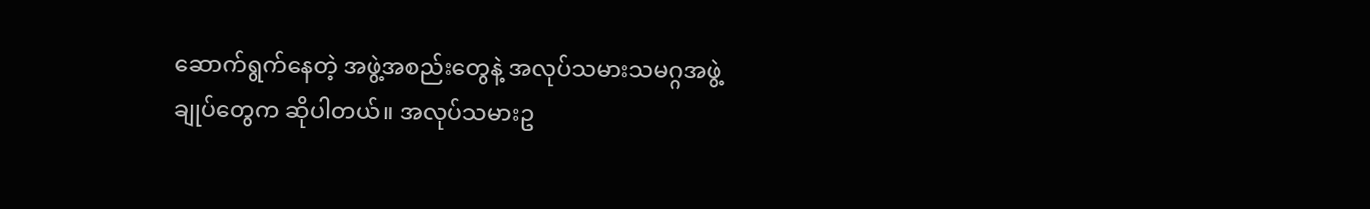ဆောက်ရွက်နေတဲ့ အဖွဲ့အစည်းတွေနဲ့ အလုပ်သမားသမဂ္ဂအဖွဲ့ချုပ်တွေက ဆိုပါတယ်။ အလုပ်သမားဥ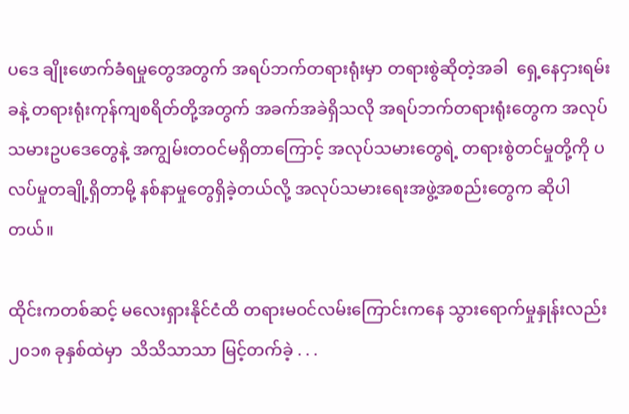ပဒေ ချိုးဖောက်ခံရမှုတွေအတွက် အရပ်ဘက်တရားရုံးမှာ တရားစွဲဆိုတဲ့အခါ  ရှေ့နေငှားရမ်းခနဲ့ တရားရုံးကုန်ကျစရိတ်တို့အတွက် အခက်အခဲရှိသလို အရပ်ဘက်တရားရုံးတွေက အလုပ်သမားဥပဒေတွေနဲ့ အကျွမ်းတဝင်မရှိတာကြောင့် အလုပ်သမားတွေရဲ့ တရားစွဲတင်မှုတို့ကို ပလပ်မှုတချို့ရှိတာမို့ နစ်နာမှုတွေရှိခဲ့တယ်လို့ အလုပ်သမားရေးအဖွဲ့အစည်းတွေက ဆိုပါတယ်။

ထိုင်းကတစ်ဆင့် မလေးရှားနိုင်ငံထိ တရားမဝင်လမ်းကြောင်းကနေ သွားရောက်မှုနှုန်းလည်း ၂၀၁၈ ခုနှစ်ထဲမှာ  သိသိသာသာ မြင့်တက်ခဲ့ . . .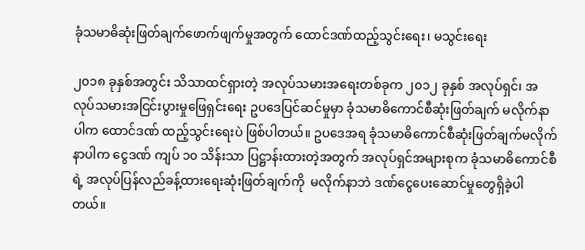ခုံသမာဓိဆုံးဖြတ်ချက်ဖောက်ဖျက်မှုအတွက် ထောင်ဒဏ်ထည့်သွင်းရေး၊ မသွင်းရေး

၂၀၁၈ ခုနှစ်အတွင်း သိသာထင်ရှားတဲ့ အလုပ်သမားအရေးတစ်ခုက ၂၀၁၂ ခုနှစ် အလုပ်ရှင်၊ အလုပ်သမားအငြင်းပွားမှုဖြေရှင်းရေး ဥပဒေပြင်ဆင်မှုမှာ ခုံသမာဓိကောင်စီဆုံးဖြတ်ချက် မလိုက်နာပါက ထောင်ဒဏ် ထည့်သွင်းရေးပဲ ဖြစ်ပါတယ်။ ဥပဒေအရ ခုံသမာဓိကောင်စီဆုံးဖြတ်ချက်မလိုက်နာပါက ငွေဒဏ် ကျပ် ၁၀ သိန်းသာ ပြဋ္ဌာန်းထားတဲ့အတွက် အလုပ်ရှင်အများစုက ခုံသမာဓိကောင်စီရဲ့ အလုပ်ပြန်လည်ခန့်ထားရေးဆုံးဖြတ်ချက်ကို  မလိုက်နာဘဲ ဒဏ်ငွေပေးဆောင်မှုတွေရှိခဲ့ပါတယ်။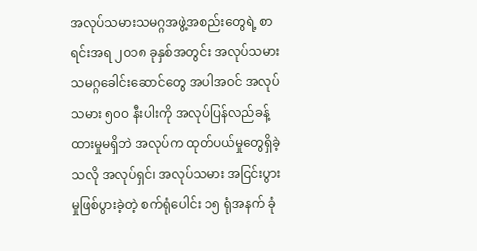အလုပ်သမားသမဂ္ဂအဖွဲ့အစည်းတွေရဲ့ စာရင်းအရ ၂၀၁၈ ခုနှစ်အတွင်း အလုပ်သမားသမဂ္ဂခေါင်းဆောင်တွေ အပါအဝင် အလုပ်သမား ၅၀ဝ နီးပါးကို အလုပ်ပြန်လည်ခန့်ထားမှုမရှိဘဲ အလုပ်က ထုတ်ပယ်မှုတွေရှိခဲ့သလို အလုပ်ရှင်၊ အလုပ်သမား အငြင်းပွားမှုဖြစ်ပွားခဲ့တဲ့ စက်ရုံပေါင်း ၁၅ ရုံအနက် ခုံ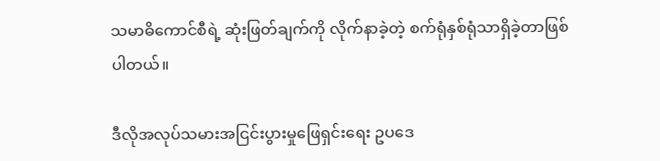သမာဓိကောင်စီရဲ့ ဆုံးဖြတ်ချက်ကို လိုက်နာခဲ့တဲ့ စက်ရုံနှစ်ရုံသာရှိခဲ့တာဖြစ်ပါတယ်။

ဒီလိုအလုပ်သမားအငြင်းပွားမှုဖြေရှင်းရေး ဥပဒေ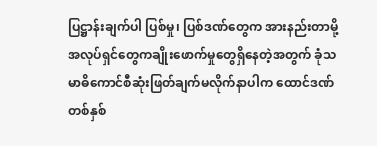ပြဋ္ဌာန်းချက်ပါ ပြစ်မှု၊ ပြစ်ဒဏ်တွေက အားနည်းတာမို့ အလုပ်ရှင်တွေကချိုးဖောက်မှုတွေရှိနေတဲ့အတွက် ခုံသမာဓိကောင်စီဆုံးဖြတ်ချက်မလိုက်နာပါက ထောင်ဒဏ် တစ်နှစ်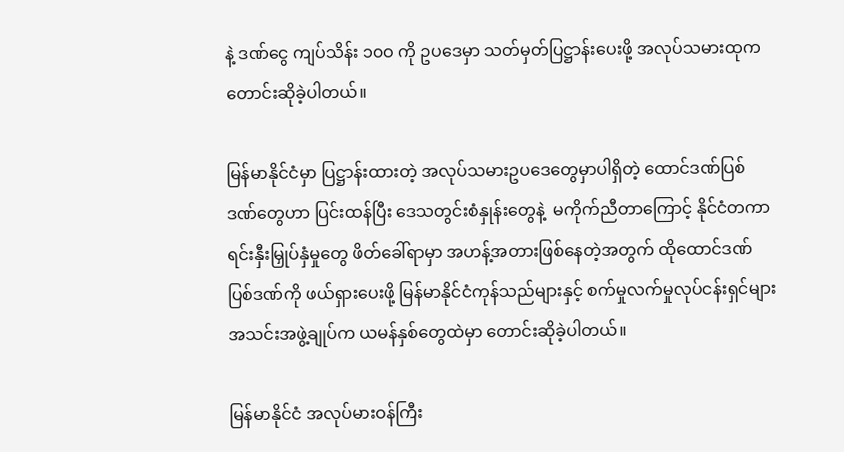နဲ့ ဒဏ်ငွေ ကျပ်သိန်း ၁၀ဝ ကို ဥပဒေမှာ သတ်မှတ်ပြဋ္ဌာန်းပေးဖို့ အလုပ်သမားထုက တောင်းဆိုခဲ့ပါတယ်။

မြန်မာနိုင်ငံမှာ ပြဋ္ဌာန်းထားတဲ့ အလုပ်သမားဥပဒေတွေမှာပါရှိတဲ့ ထောင်ဒဏ်ပြစ်ဒဏ်တွေဟာ ပြင်းထန်ပြီး ဒေသတွင်းစံနှုန်းတွေနဲ့  မကိုက်ညီတာကြောင့် နိုင်ငံတကာရင်းနှီးမြှုပ်နှံမှုတွေ ဖိတ်ခေါ်ရာမှာ အဟန့်အတားဖြစ်နေတဲ့အတွက် ထိုထောင်ဒဏ်ပြစ်ဒဏ်ကို ဖယ်ရှားပေးဖို့ မြန်မာနိုင်ငံကုန်သည်များနှင့် စက်မှုလက်မှုလုပ်ငန်းရှင်များ အသင်းအဖွဲ့ချုပ်က ယမန်နှစ်တွေထဲမှာ တောင်းဆိုခဲ့ပါတယ်။

မြန်မာနိုင်ငံ အလုပ်မားဝန်ကြီး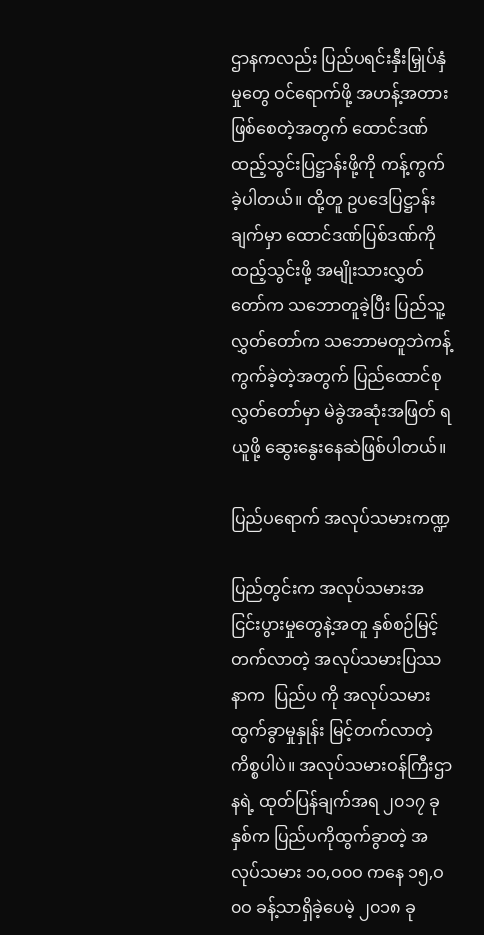ဌာနကလည်း ပြည်ပရင်းနှီးမြှုပ်နှံမှုတွေ ဝင်ရောက်ဖို့ အဟန့်အတားဖြစ်စေတဲ့အတွက် ထောင်ဒဏ်ထည့်သွင်းပြဋ္ဌာန်းဖို့ကို ကန့်ကွက်ခဲ့ပါတယ်။ ထို့တူ ဥပဒေပြဋ္ဌာန်းချက်မှာ ထောင်ဒဏ်ပြစ်ဒဏ်ကို ထည့်သွင်းဖို့ အမျိုးသားလွှတ်တော်က သဘောတူခဲ့ပြီး ပြည်သူ့လွှတ်တော်က သဘောမတူဘဲကန့်ကွက်ခဲ့တဲ့အတွက် ပြည်ထောင်စုလွှတ်တော်မှာ မဲခွဲအဆုံးအဖြတ် ရယူဖို့ ဆွေးနွေးနေဆဲဖြစ်ပါတယ်။

ပြည်ပရောက် အလုပ်သမားကဏ္ဍ

ပြည်တွင်းက အလုပ်သမားအငြင်းပွားမှုတွေနဲ့အတူ နှစ်စဉ်မြင့်တက်လာတဲ့ အလုပ်သမားပြဿနာက  ပြည်ပ ကို အလုပ်သမားထွက်ခွာမှုနှုန်း မြင့်တက်လာတဲ့ကိစ္စပါပဲ။ အလုပ်သမားဝန်ကြီးဌာနရဲ့ ထုတ်ပြန်ချက်အရ ၂၀၁၇ ခုနှစ်က ပြည်ပကိုထွက်ခွာတဲ့ အလုပ်သမား ၁၀,ဝ၀ဝ ကနေ ၁၅,ဝ၀ဝ ခန့်သာရှိခဲ့ပေမဲ့ ၂၀၁၈ ခု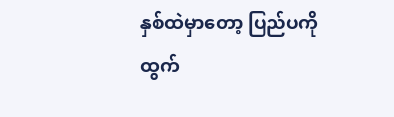နှစ်ထဲမှာတော့ ပြည်ပကို ထွက်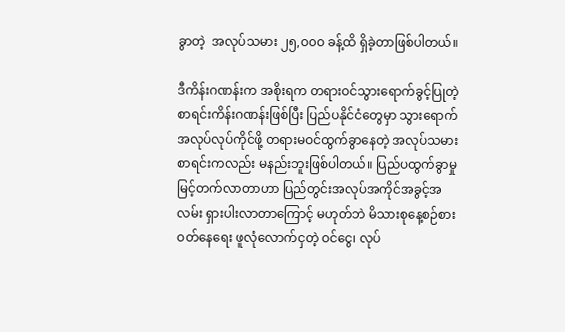ခွာတဲ့  အလုပ်သမား ၂၅,ဝ၀ဝ ခန့်ထိ ရှိခဲ့တာဖြစ်ပါတယ်။

ဒီကိန်းဂဏန်းက အစိုးရက တရားဝင်သွားရောက်ခွင့်ပြုတဲ့ စာရင်းကိန်းဂဏန်းဖြစ်ပြီး ပြည်ပနိုင်ငံတွေမှာ သွားရောက်အလုပ်လုပ်ကိုင်ဖို့ တရားမဝင်ထွက်ခွာနေတဲ့ အလုပ်သမားစာရင်းကလည်း မနည်းဘူးဖြစ်ပါတယ်။ ပြည်ပထွက်ခွာမှု မြင့်တက်လာတာဟာ ပြည်တွင်းအလုပ်အကိုင်အခွင့်အလမ်း ရှားပါးလာတာကြောင့် မဟုတ်ဘဲ မိသားစုနေ့စဉ်စားဝတ်နေရေး ဖူလုံလောက်ငှတဲ့ ဝင်ငွေ၊ လုပ်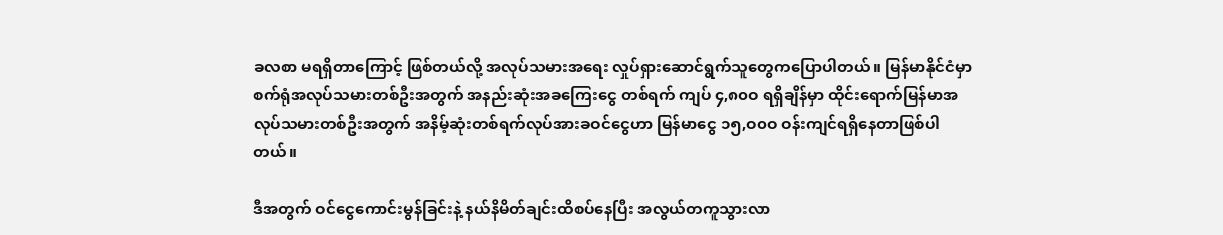ခလစာ မရရှိတာကြောင့် ဖြစ်တယ်လို့ အလုပ်သမားအရေး လှုပ်ရှားဆောင်ရွက်သူတွေကပြောပါတယ်။ မြန်မာနိုင်ငံမှာ စက်ရုံအလုပ်သမားတစ်ဦးအတွက် အနည်းဆုံးအခကြေးငွေ တစ်ရက် ကျပ် ၄,၈၀ဝ ရရှိချိန်မှာ ထိုင်းရောက်မြန်မာအလုပ်သမားတစ်ဦးအတွက် အနိမ့်ဆုံးတစ်ရက်လုပ်အားခဝင်ငွေဟာ မြန်မာငွေ ၁၅,ဝ၀ဝ ဝန်းကျင်ရရှိနေတာဖြစ်ပါတယ်။

ဒီအတွက် ဝင်ငွေကောင်းမွန်ခြင်းနဲ့ နယ်နိမိတ်ချင်းထိစပ်နေပြီး အလွယ်တကူသွားလာ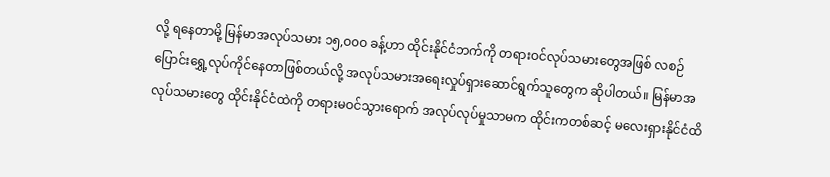လို့ ရနေတာမို့ မြန်မာအလုပ်သမား ၁၅,ဝ၀ဝ ခန့်ဟာ ထိုင်းနိုင်ငံဘက်ကို တရားဝင်လုပ်သမားတွေအဖြစ် လစဉ်ပြောင်းရွှေ့လုပ်ကိုင်နေတာဖြစ်တယ်လို့ အလုပ်သမားအရေးလှုပ်ရှားဆောင်ရွက်သူတွေက ဆိုပါတယ်။ မြန်မာအလုပ်သမားတွေ ထိုင်းနိုင်ငံထဲကို တရားမဝင်သွားရောက် အလုပ်လုပ်မှုသာမက ထိုင်းကတစ်ဆင့် မလေးရှားနိုင်ငံထိ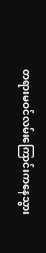တရားမဝင်လမ်းကြောင်းကနေသွား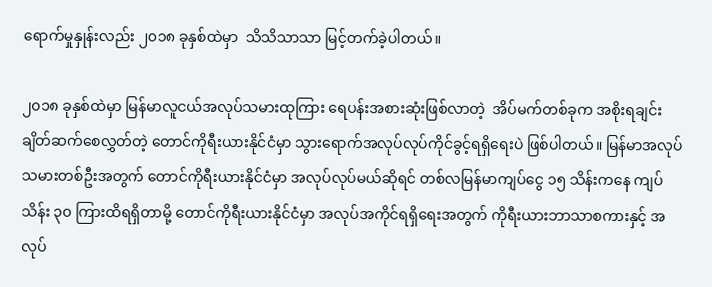ရောက်မှုနှုန်းလည်း ၂၀၁၈ ခုနှစ်ထဲမှာ  သိသိသာသာ မြင့်တက်ခဲ့ပါတယ်။

၂၀၁၈ ခုနှစ်ထဲမှာ မြန်မာလူငယ်အလုပ်သမားထုကြား ရေပန်းအစားဆုံးဖြစ်လာတဲ့  အိပ်မက်တစ်ခုက အစိုးရချင်းချိတ်ဆက်စေလွှတ်တဲ့ တောင်ကိုရီးယားနိုင်ငံမှာ သွားရောက်အလုပ်လုပ်ကိုင်ခွင့်ရရှိရေးပဲ ဖြစ်ပါတယ်။ မြန်မာအလုပ်သမားတစ်ဦးအတွက် တောင်ကိုရီးယားနိုင်ငံမှာ အလုပ်လုပ်မယ်ဆိုရင် တစ်လမြန်မာကျပ်ငွေ ၁၅ သိန်းကနေ ကျပ်သိန်း ၃၀ ကြားထိရရှိတာမို့ တောင်ကိုရီးယားနိုင်ငံမှာ အလုပ်အကိုင်ရရှိရေးအတွက် ကိုရီးယားဘာသာစကားနှင့် အလုပ်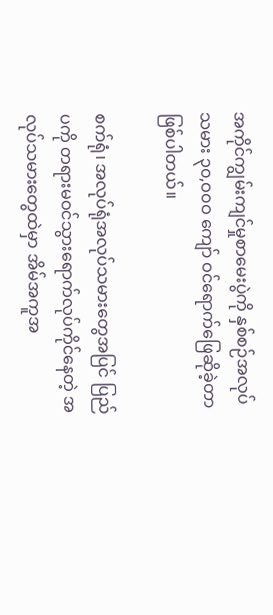အကိုင်ကျွမ်းကျင်မှုစာမေးပွဲကို နှစ်စဉ်အလုပ်သမား ၃၀,ဝ၀ဝ ကျော် ဝင်ရောက်ဖြေဆိုခဲ့တာဖြစ်ပါတယ်။

စက်ရုံ၊ အလုပ်ရုံအလုပ်သမားတွေအပြင် ပြည်ပကို တရားမဝင်သွားရောက်လုပ်ကိုင်နေတဲ့ အလုပ်သမားတွေထဲမှာ အိမ်အကူအ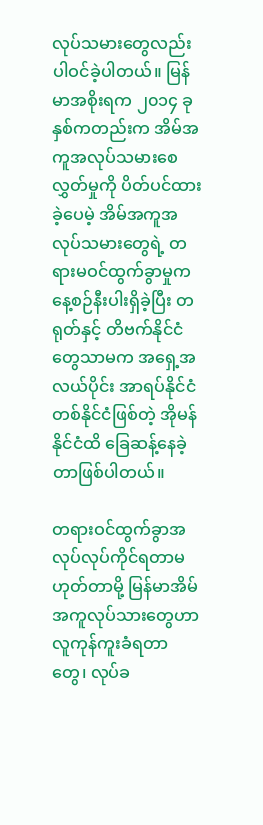လုပ်သမားတွေလည်း ပါဝင်ခဲ့ပါတယ်။ မြန်မာအစိုးရက ၂၀၁၄ ခုနှစ်ကတည်းက အိမ်အကူအလုပ်သမားစေလွှတ်မှုကို ပိတ်ပင်ထားခဲ့ပေမဲ့ အိမ်အကူအလုပ်သမားတွေရဲ့ တရားမဝင်ထွက်ခွာမှုက နေ့စဉ်နီးပါးရှိခဲ့ပြီး တရုတ်နှင့် တိဗက်နိုင်ငံတွေသာမက အရှေ့အလယ်ပိုင်း အာရပ်နိုင်ငံတစ်နိုင်ငံဖြစ်တဲ့ အိုမန်နိုင်ငံထိ ခြေဆန့်နေခဲ့တာဖြစ်ပါတယ်။

တရားဝင်ထွက်ခွာအလုပ်လုပ်ကိုင်ရတာမဟုတ်တာမို့ မြန်မာအိမ်အကူလုပ်သားတွေဟာ လူကုန်ကူးခံရတာတွေ၊ လုပ်ခ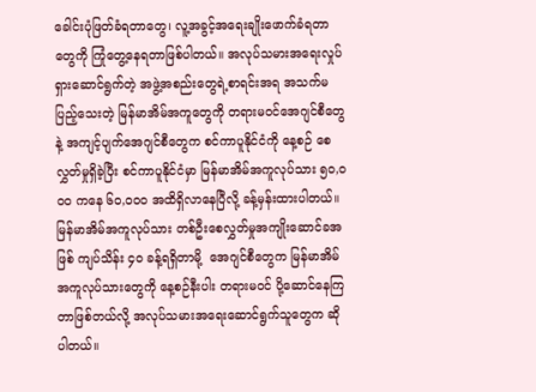ခေါင်းပုံဖြတ်ခံရတာတွေ၊ လူ့အခွင့်အရေးချိုးဖောက်ခံရတာတွေကို ကြုံတွေ့နေရတာဖြစ်ပါတယ်။ အလုပ်သမားအရေးလှုပ်ရှားဆောင်ရွက်တဲ့ အဖွဲ့အစည်းတွေရဲ့စာရင်းအရ အသက်မပြည့်သေးတဲ့ မြန်မာအိမ်အကူတွေကို တရားမဝင်အေဂျင်စီတွေနဲ့ အကျင့်ပျက်အေဂျင်စီတွေက စင်ကာပူနိုင်ငံကို နေ့စဉ် စေလွှတ်မှုရှိခဲ့ပြီး စင်ကာပူနိုင်ငံမှာ မြန်မာအိမ်အကူလုပ်သား ၅၀,ဝ၀ဝ ကနေ ၆၀,ဝ၀ဝ အထိရှိလာနေပြီလို့ ခန့်မှန်းထားပါတယ်။ မြန်မာအိမ်အကူလုပ်သား တစ်ဦးစေလွှတ်မှုအကျိုးဆောင်ခအဖြစ် ကျပ်သိန်း ၄၀ ခန့်ရရှိတာမို့  အေဂျင်စီတွေက မြန်မာအိမ်အကူလုပ်သားတွေကို နေ့စဉ်နီးပါး တရားမဝင် ပို့ဆောင်နေကြတာဖြစ်တယ်လို့ အလုပ်သမားအရေးဆောင်ရွက်သူတွေက ဆိုပါတယ်။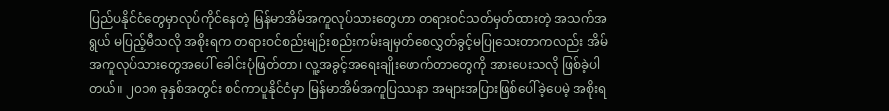ပြည်ပနိုင်ငံတွေမှာလုပ်ကိုင်နေတဲ့ မြန်မာအိမ်အကူလုပ်သားတွေဟာ တရားဝင်သတ်မှတ်ထားတဲ့ အသက်အရွယ် မပြည့်မီသလို အစိုးရက တရားဝင်စည်းမျဉ်းစည်းကမ်းချမှတ်စေလွှတ်ခွင့်မပြုသေးတာကလည်း အိမ်အကူလုပ်သားတွေအပေါ် ခေါင်းပုံဖြတ်တာ၊ လူ့အခွင့်အရေးချိုးဖောက်တာတွေကို အားပေးသလို ဖြစ်ခဲ့ပါတယ်။ ၂၀၁၈ ခုနှစ်အတွင်း စင်ကာပူနိုင်ငံမှာ မြန်မာအိမ်အကူပြဿနာ အများအပြားဖြစ်ပေါ်ခဲ့ပေမဲ့ အစိုးရ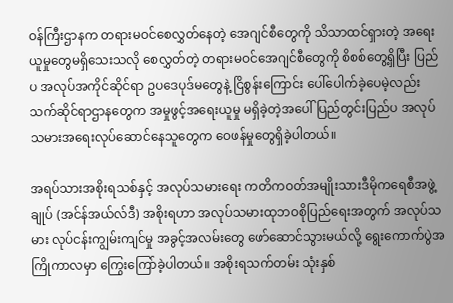ဝန်ကြီးဌာနက တရားမဝင်စေလွှတ်နေတဲ့ အေဂျင်စီတွေကို သိသာထင်ရှားတဲ့ အရေးယူမှုတွေမရှိသေးသလို စေလွှတ်တဲ့ တရားမဝင်အေဂျင်စီတွေကို စိစစ်တွေ့ရှိပြီး ပြည်ပ အလုပ်အကိုင်ဆိုင်ရာ ဥပဒေပုဒ်မတွေနဲ့ ငြိစွန်းကြောင်း ပေါ်ပေါက်ခဲ့ပေမဲ့လည်း  သက်ဆိုင်ရာဌာနတွေက အမှုဖွင့်အရေးယူမှု မရှိခဲ့တဲ့အပေါ် ပြည်တွင်းပြည်ပ အလုပ်သမားအရေးလုပ်ဆောင်နေသူတွေက ဝေဖန်မှုတွေရှိခဲ့ပါတယ်။

အရပ်သားအစိုးရသစ်နှင့် အလုပ်သမားရေး ကတိကဝတ်အမျိုးသားဒီမိုကရေစီအဖွဲ့ချုပ် (အင်န်အယ်လ်ဒီ) အစိုးရဟာ အလုပ်သမားထုဘဝစိုပြည်ရေးအတွက် အလုပ်သမား လုပ်ငန်းကျွမ်းကျင်မှု အခွင့်အလမ်းတွေ ဖော်ဆောင်သွားမယ်လို့ ရွေးကောက်ပွဲအကြိုကာလမှာ ကြွေးကြော်ခဲ့ပါတယ်။ အစိုးရသက်တမ်း သုံးနှစ်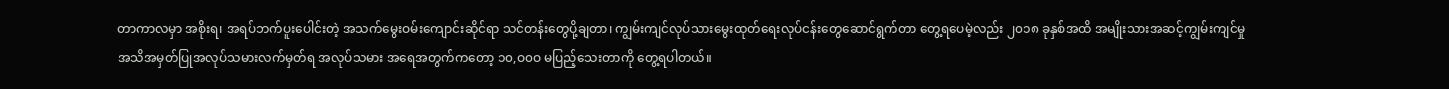တာကာလမှာ အစိုးရ၊ အရပ်ဘက်ပူးပေါင်းတဲ့ အသက်မွေးဝမ်းကျောင်းဆိုင်ရာ သင်တန်းတွေပို့ချတာ၊ ကျွမ်းကျင်လုပ်သားမွေးထုတ်ရေးလုပ်ငန်းတွေဆောင်ရွက်တာ တွေ့ရပေမဲ့လည်း ၂၀၁၈ ခုနှစ်အထိ အမျိုးသားအဆင့်ကျွမ်းကျင်မှုအသိအမှတ်ပြုအလုပ်သမားလက်မှတ်ရ အလုပ်သမား အရေအတွက်ကတော့ ၁၀,ဝ၀ဝ မပြည့်သေးတာကို တွေ့ရပါတယ်။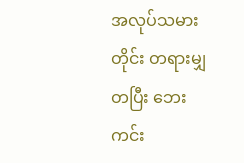အလုပ်သမားတိုင်း တရားမျှတပြီး ဘေးကင်း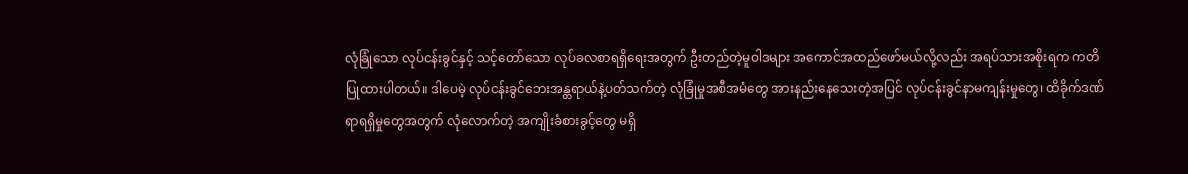လုံခြုံသော လုပ်ငန်းခွင်နှင့် သင့်တော်သော လုပ်ခလစာရရှိရေးအတွက် ဦးတည်တဲ့မူဝါဒများ အကောင်အထည်ဖော်မယ်လို့လည်း အရပ်သားအစိုးရက ကတိပြုထားပါတယ်။ ဒါပေမဲ့ လုပ်ငန်းခွင်ဘေးအန္တရာယ်နဲ့ပတ်သက်တဲ့ လုံခြုံမှုအစီအမံတွေ အားနည်းနေသေးတဲ့အပြင် လုပ်ငန်းခွင်နာမကျန်းမှုတွေ၊ ထိခိုက်ဒဏ်ရာရရှိမှုတွေအတွက် လုံလောက်တဲ့ အကျိုးခံစားခွင့်တွေ မရှိ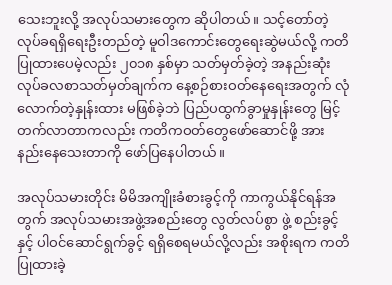သေးဘူးလို့ အလုပ်သမားတွေက ဆိုပါတယ်။ သင့်တော်တဲ့လုပ်ခရရှိရေးဦးတည်တဲ့ မူဝါဒကောင်းတွေရေးဆွဲမယ်လို့ ကတိပြုထားပေမဲ့လည်း ၂၀၁၈ နှစ်မှာ သတ်မှတ်ခဲ့တဲ့ အနည်းဆုံးလုပ်ခလစာသတ်မှတ်ချက်က နေ့စဉ်စားဝတ်နေရေးအတွက် လုံလောက်တဲ့နှုန်းထား မဖြစ်ခဲ့ဘဲ ပြည်ပထွက်ခွာမှုနှုန်းတွေ မြင့်တက်လာတာကလည်း ကတိကဝတ်တွေဖော်ဆောင်ဖို့ အားနည်းနေသေးတာကို ဖော်ပြနေပါတယ်။

အလုပ်သမားတိုင်း မိမိအကျိုးခံစားခွင့်ကို ကာကွယ်နိုင်ရန်အတွက် အလုပ်သမားအဖွဲ့အစည်းတွေ လွတ်လပ်စွာ ဖွဲ့ စည်းခွင့်နှင့် ပါဝင်ဆောင်ရွက်ခွင့် ရရှိစေရမယ်လို့လည်း အစိုးရက ကတိပြုထားခဲ့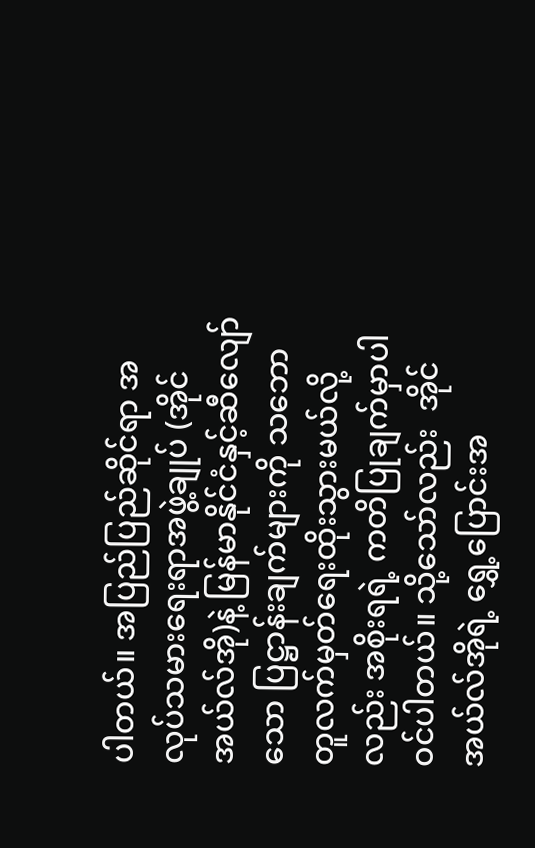ပါတယ်။ အပြည်ပြည်ဆိုင်ရာ အလုပ်သမားရေးရာအဖွဲ့ချုပ် (အိုင်အယ်လ်အို)နဲ့ မြန်မာနိုင်ငံနှင့်ဆီလျော်သော ပြဋ္ဌာန်းချက်များကို သဘောတူလက်မှတ်ရေးထိုးသွားမယ်လို့လည်း အစိုးရရဲ့ ကတိပြုချက်မှာပါဝင်ပါတယ်။ သို့သော်လည်း  အိုင်အယ်လ်အိုရဲ့ ရွှေ့ပြောင်းအ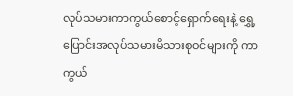လုပ်သမားကာကွယ်စောင့်ရှောက်ရေးနဲ့ ရွှေ့ပြောင်းအလုပ်သမားမိသားစုဝင်များကို ကာကွယ်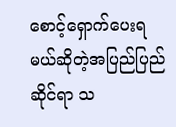စောင့်ရှောက်ပေးရမယ်ဆိုတဲ့အပြည်ပြည်ဆိုင်ရာ သ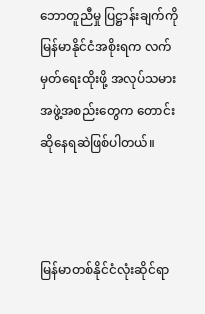ဘောတူညီမှု ပြဋ္ဌာန်းချက်ကို မြန်မာနိုင်ငံအစိုးရက လက်မှတ်ရေးထိုးဖို့ အလုပ်သမားအဖွဲ့အစည်းတွေက တောင်းဆိုနေရဆဲဖြစ်ပါတယ်။



မြန်မာတစ်နိုင်ငံလုံးဆိုင်ရာ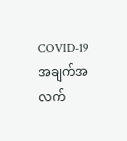COVID-19 အချက်အလက်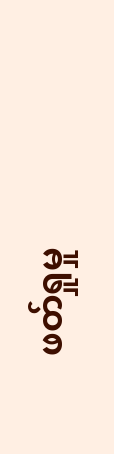ဖတ်ရှုမှု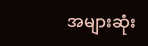အများဆုံး